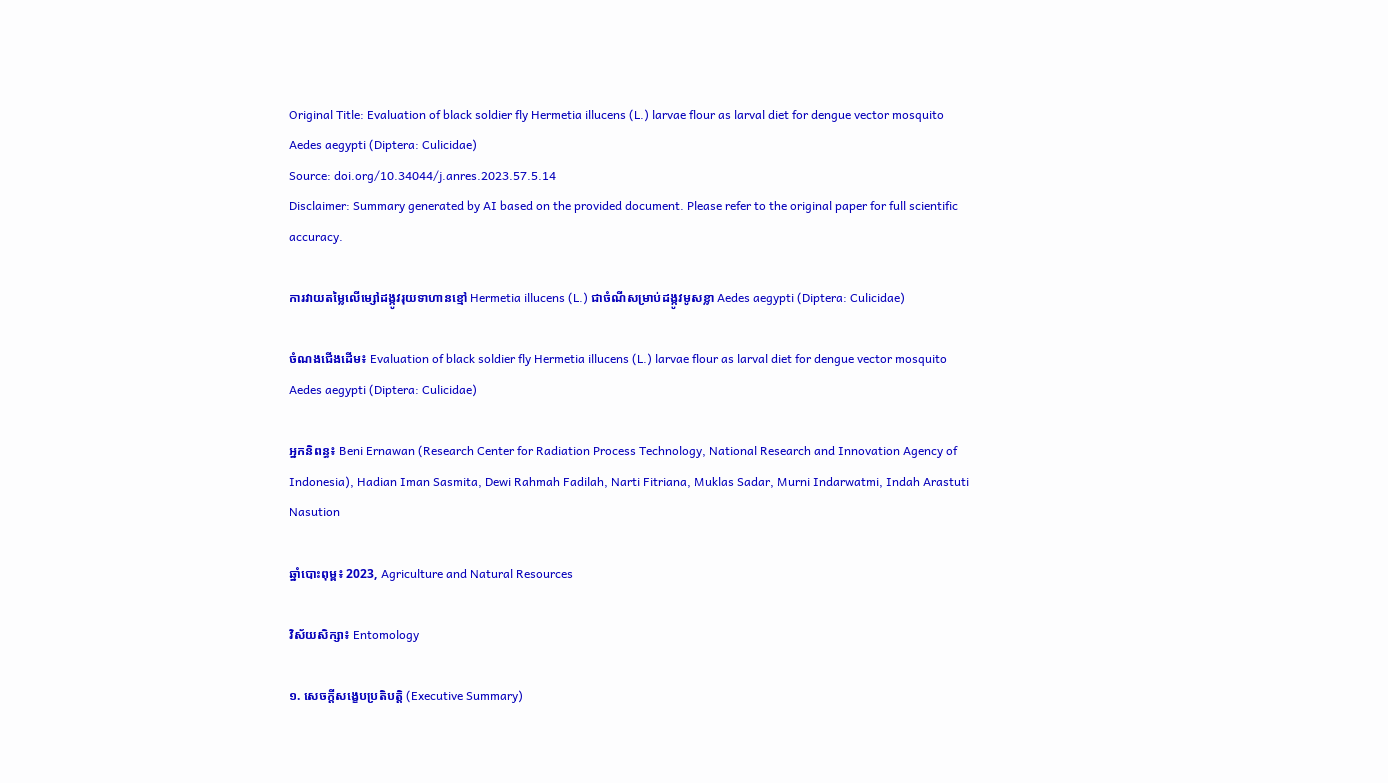Original Title: Evaluation of black soldier fly Hermetia illucens (L.) larvae flour as larval diet for dengue vector mosquito Aedes aegypti (Diptera: Culicidae)
Source: doi.org/10.34044/j.anres.2023.57.5.14
Disclaimer: Summary generated by AI based on the provided document. Please refer to the original paper for full scientific accuracy.

ការវាយតម្លៃលើម្សៅដង្កូវរុយទាហានខ្មៅ Hermetia illucens (L.) ជាចំណីសម្រាប់ដង្កូវមូសខ្លា Aedes aegypti (Diptera: Culicidae)

ចំណងជើងដើម៖ Evaluation of black soldier fly Hermetia illucens (L.) larvae flour as larval diet for dengue vector mosquito Aedes aegypti (Diptera: Culicidae)

អ្នកនិពន្ធ៖ Beni Ernawan (Research Center for Radiation Process Technology, National Research and Innovation Agency of Indonesia), Hadian Iman Sasmita, Dewi Rahmah Fadilah, Narti Fitriana, Muklas Sadar, Murni Indarwatmi, Indah Arastuti Nasution

ឆ្នាំបោះពុម្ព៖ 2023, Agriculture and Natural Resources

វិស័យសិក្សា៖ Entomology

១. សេចក្តីសង្ខេបប្រតិបត្តិ (Executive Summary)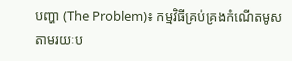បញ្ហា (The Problem)៖ កម្មវិធីគ្រប់គ្រងកំណើតមូសតាមរយៈប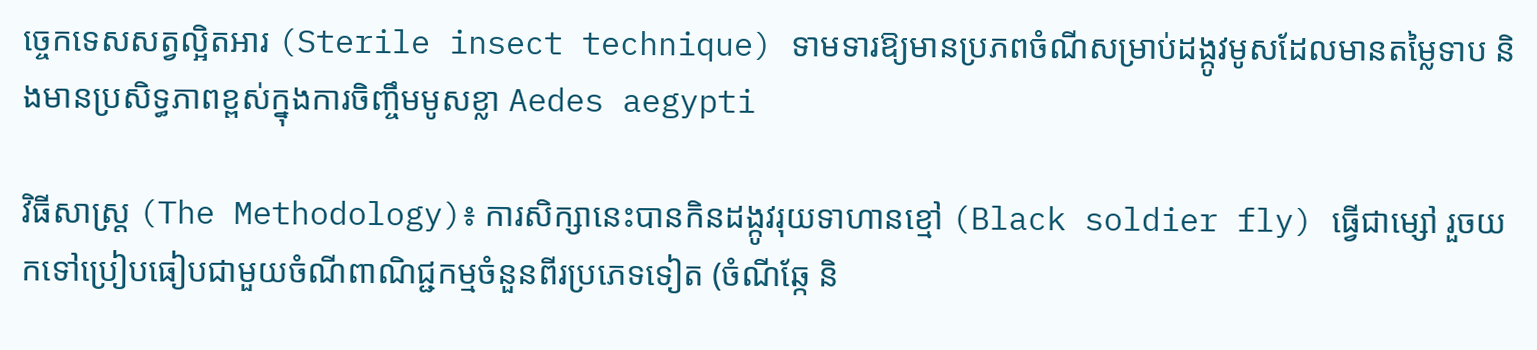ច្ចេកទេសសត្វល្អិតអារ (Sterile insect technique) ទាមទារឱ្យមានប្រភពចំណីសម្រាប់ដង្កូវមូសដែលមានតម្លៃទាប និងមានប្រសិទ្ធភាពខ្ពស់ក្នុងការចិញ្ចឹមមូសខ្លា Aedes aegypti

វិធីសាស្ត្រ (The Methodology)៖ ការសិក្សានេះបានកិនដង្កូវរុយទាហានខ្មៅ (Black soldier fly) ធ្វើជាម្សៅ រួចយកទៅប្រៀបធៀបជាមួយចំណីពាណិជ្ជកម្មចំនួនពីរប្រភេទទៀត (ចំណីឆ្កែ និ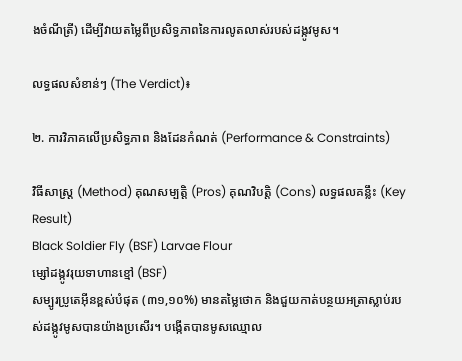ងចំណីត្រី) ដើម្បីវាយតម្លៃពីប្រសិទ្ធភាពនៃការលូតលាស់របស់ដង្កូវមូស។

លទ្ធផលសំខាន់ៗ (The Verdict)៖

២. ការវិភាគលើប្រសិទ្ធភាព និងដែនកំណត់ (Performance & Constraints)

វិធីសាស្ត្រ (Method) គុណសម្បត្តិ (Pros) គុណវិបត្តិ (Cons) លទ្ធផលគន្លឹះ (Key Result)
Black Soldier Fly (BSF) Larvae Flour
ម្សៅដង្កូវរុយទាហានខ្មៅ (BSF)
សម្បូរប្រូតេអ៊ីនខ្ពស់បំផុត (៣១,១០%) មានតម្លៃថោក និងជួយកាត់បន្ថយអត្រាស្លាប់របស់ដង្កូវមូសបានយ៉ាងប្រសើរ។ បង្កើតបានមូសឈ្មោល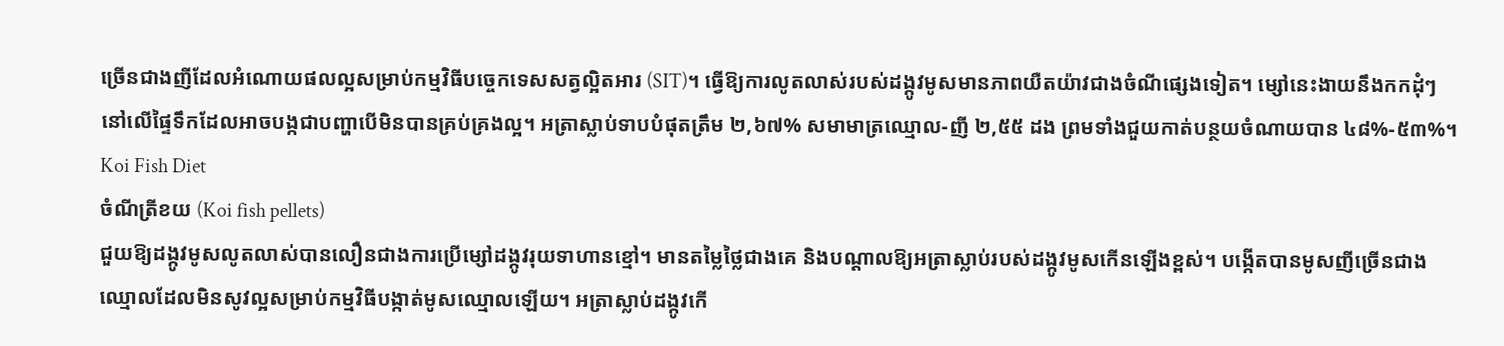ច្រើនជាងញីដែលអំណោយផលល្អសម្រាប់កម្មវិធីបច្ចេកទេសសត្វល្អិតអារ (SIT)។ ធ្វើឱ្យការលូតលាស់របស់ដង្កូវមូសមានភាពយឺតយ៉ាវជាងចំណីផ្សេងទៀត។ ម្សៅនេះងាយនឹងកកដុំៗនៅលើផ្ទៃទឹកដែលអាចបង្កជាបញ្ហាបើមិនបានគ្រប់គ្រងល្អ។ អត្រាស្លាប់ទាបបំផុតត្រឹម ២,៦៧% សមាមាត្រឈ្មោល-ញី ២,៥៥ ដង ព្រមទាំងជួយកាត់បន្ថយចំណាយបាន ៤៨%-៥៣%។
Koi Fish Diet
ចំណីត្រីខយ (Koi fish pellets)
ជួយឱ្យដង្កូវមូសលូតលាស់បានលឿនជាងការប្រើម្សៅដង្កូវរុយទាហានខ្មៅ។ មានតម្លៃថ្លៃជាងគេ និងបណ្តាលឱ្យអត្រាស្លាប់របស់ដង្កូវមូសកើនឡើងខ្ពស់។ បង្កើតបានមូសញីច្រើនជាងឈ្មោលដែលមិនសូវល្អសម្រាប់កម្មវិធីបង្កាត់មូសឈ្មោលឡើយ។ អត្រាស្លាប់ដង្កូវកើ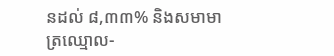នដល់ ៨,៣៣% និងសមាមាត្រឈ្មោល-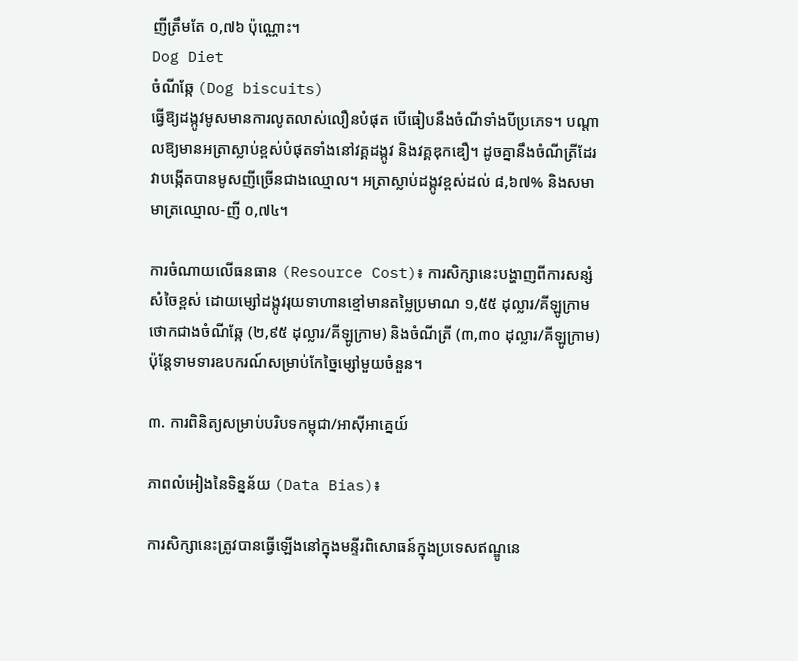ញីត្រឹមតែ ០,៧៦ ប៉ុណ្ណោះ។
Dog Diet
ចំណីឆ្កែ (Dog biscuits)
ធ្វើឱ្យដង្កូវមូសមានការលូតលាស់លឿនបំផុត បើធៀបនឹងចំណីទាំងបីប្រភេទ។ បណ្តាលឱ្យមានអត្រាស្លាប់ខ្ពស់បំផុតទាំងនៅវគ្គដង្កូវ និងវគ្គឌុកឌឿ។ ដូចគ្នានឹងចំណីត្រីដែរ វាបង្កើតបានមូសញីច្រើនជាងឈ្មោល។ អត្រាស្លាប់ដង្កូវខ្ពស់ដល់ ៨,៦៧% និងសមាមាត្រឈ្មោល-ញី ០,៧៤។

ការចំណាយលើធនធាន (Resource Cost)៖ ការសិក្សានេះបង្ហាញពីការសន្សំសំចៃខ្ពស់ ដោយម្សៅដង្កូវរុយទាហានខ្មៅមានតម្លៃប្រមាណ ១,៥៥ ដុល្លារ/គីឡូក្រាម ថោកជាងចំណីឆ្កែ (២,៩៥ ដុល្លារ/គីឡូក្រាម) និងចំណីត្រី (៣,៣០ ដុល្លារ/គីឡូក្រាម) ប៉ុន្តែទាមទារឧបករណ៍សម្រាប់កែច្នៃម្សៅមួយចំនួន។

៣. ការពិនិត្យសម្រាប់បរិបទកម្ពុជា/អាស៊ីអាគ្នេយ៍

ភាពលំអៀងនៃទិន្នន័យ (Data Bias)៖

ការសិក្សានេះត្រូវបានធ្វើឡើងនៅក្នុងមន្ទីរពិសោធន៍ក្នុងប្រទេសឥណ្ឌូនេ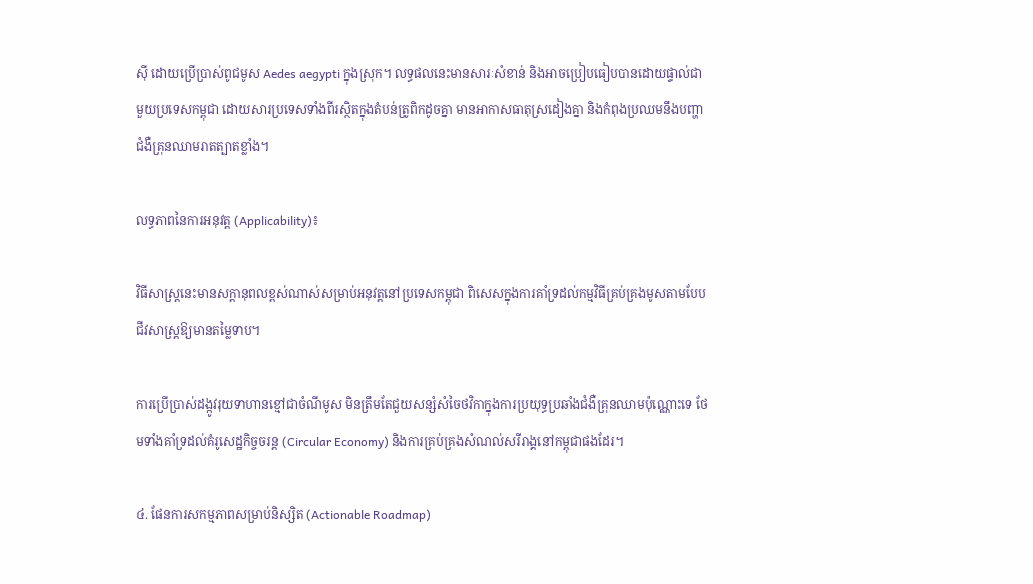ស៊ី ដោយប្រើប្រាស់ពូជមូស Aedes aegypti ក្នុងស្រុក។ លទ្ធផលនេះមានសារៈសំខាន់ និងអាចប្រៀបធៀបបានដោយផ្ទាល់ជាមួយប្រទេសកម្ពុជា ដោយសារប្រទេសទាំងពីរស្ថិតក្នុងតំបន់ត្រូពិកដូចគ្នា មានអាកាសធាតុស្រដៀងគ្នា និងកំពុងប្រឈមនឹងបញ្ហាជំងឺគ្រុនឈាមរាតត្បាតខ្លាំង។

លទ្ធភាពនៃការអនុវត្ត (Applicability)៖

វិធីសាស្ត្រនេះមានសក្តានុពលខ្ពស់ណាស់សម្រាប់អនុវត្តនៅប្រទេសកម្ពុជា ពិសេសក្នុងការគាំទ្រដល់កម្មវិធីគ្រប់គ្រងមូសតាមបែបជីវសាស្រ្តឱ្យមានតម្លៃទាប។

ការប្រើប្រាស់ដង្កូវរុយទាហានខ្មៅជាចំណីមូស មិនត្រឹមតែជួយសន្សំសំចៃថវិកាក្នុងការប្រយុទ្ធប្រឆាំងជំងឺគ្រុនឈាមប៉ុណ្ណោះទេ ថែមទាំងគាំទ្រដល់គំរូសេដ្ឋកិច្ចចរន្ត (Circular Economy) និងការគ្រប់គ្រងសំណល់សរីរាង្គនៅកម្ពុជាផងដែរ។

៤. ផែនការសកម្មភាពសម្រាប់និស្សិត (Actionable Roadmap)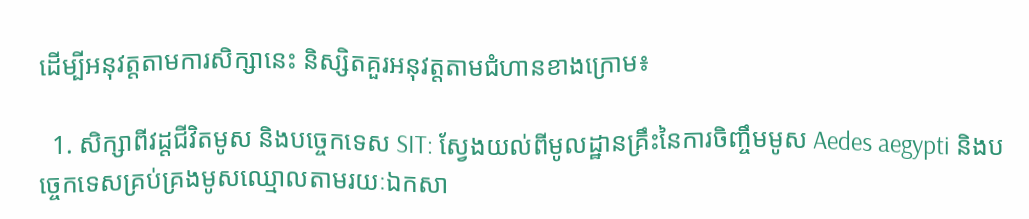ដើម្បីអនុវត្តតាមការសិក្សានេះ និស្សិតគួរអនុវត្តតាមជំហានខាងក្រោម៖

  1. សិក្សាពីវដ្តជីវិតមូស និងបច្ចេកទេស SIT: ស្វែងយល់ពីមូលដ្ឋានគ្រឹះនៃការចិញ្ចឹមមូស Aedes aegypti និងបច្ចេកទេសគ្រប់គ្រងមូសឈ្មោលតាមរយៈឯកសា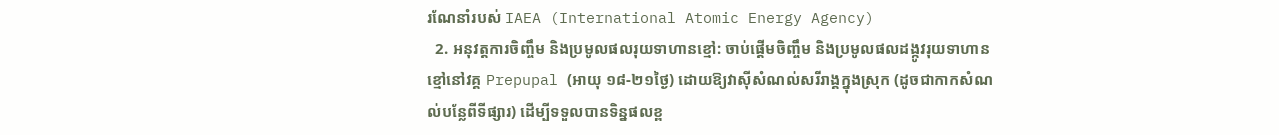រណែនាំរបស់ IAEA (International Atomic Energy Agency)
  2. អនុវត្តការចិញ្ចឹម និងប្រមូលផលរុយទាហានខ្មៅ: ចាប់ផ្តើមចិញ្ចឹម និងប្រមូលផលដង្កូវរុយទាហានខ្មៅនៅវគ្គ Prepupal (អាយុ ១៨-២១ថ្ងៃ) ដោយឱ្យវាស៊ីសំណល់សរីរាង្គក្នុងស្រុក (ដូចជាកាកសំណល់បន្លែពីទីផ្សារ) ដើម្បីទទួលបានទិន្នផលខ្ព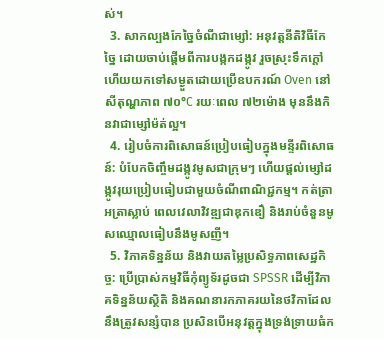ស់។
  3. សាកល្បងកែច្នៃចំណីជាម្សៅ: អនុវត្តនីតិវិធីកែច្នៃ ដោយចាប់ផ្តើមពីការបង្កកដង្កូវ រួចស្រុះទឹកក្តៅ ហើយយកទៅសម្ងួតដោយប្រើឧបករណ៍ Oven នៅសីតុណ្ហភាព ៧០°C រយៈពេល ៧២ម៉ោង មុននឹងកិនវាជាម្សៅម៉ត់ល្អ។
  4. រៀបចំការពិសោធន៍ប្រៀបធៀបក្នុងមន្ទីរពិសោធន៍: បំបែកចិញ្ចឹមដង្កូវមូសជាក្រុមៗ ហើយផ្តល់ម្សៅដង្កូវរុយប្រៀបធៀបជាមួយចំណីពាណិជ្ជកម្ម។ កត់ត្រាអត្រាស្លាប់ ពេលវេលាវិវឌ្ឍជាឌុកឌឿ និងរាប់ចំនួនមូសឈ្មោលធៀបនឹងមូសញី។
  5. វិភាគទិន្នន័យ និងវាយតម្លៃប្រសិទ្ធភាពសេដ្ឋកិច្ច: ប្រើប្រាស់កម្មវិធីកុំព្យូទ័រដូចជា SPSSR ដើម្បីវិភាគទិន្នន័យស្ថិតិ និងគណនារកភាគរយនៃថវិកាដែលនឹងត្រូវសន្សំបាន ប្រសិនបើអនុវត្តក្នុងទ្រង់ទ្រាយធំក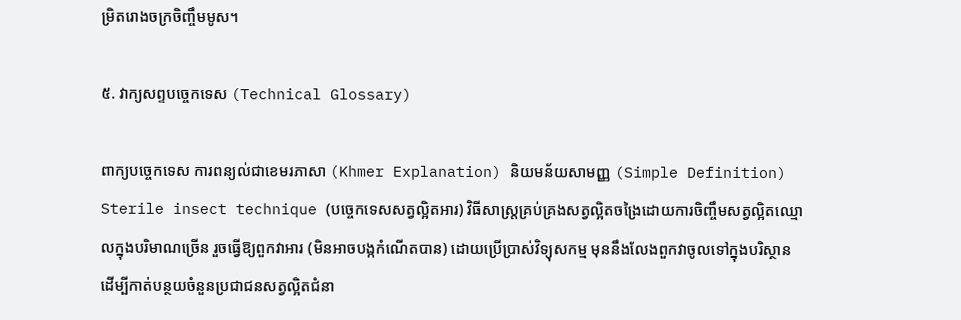ម្រិតរោងចក្រចិញ្ចឹមមូស។

៥. វាក្យសព្ទបច្ចេកទេស (Technical Glossary)

ពាក្យបច្ចេកទេស ការពន្យល់ជាខេមរភាសា (Khmer Explanation) និយមន័យសាមញ្ញ (Simple Definition)
Sterile insect technique (បច្ចេកទេសសត្វល្អិតអារ) វិធីសាស្ត្រគ្រប់គ្រងសត្វល្អិតចង្រៃដោយការចិញ្ចឹមសត្វល្អិតឈ្មោលក្នុងបរិមាណច្រើន រួចធ្វើឱ្យពួកវាអារ (មិនអាចបង្កកំណើតបាន) ដោយប្រើប្រាស់វិទ្យុសកម្ម មុននឹងលែងពួកវាចូលទៅក្នុងបរិស្ថានដើម្បីកាត់បន្ថយចំនួនប្រជាជនសត្វល្អិតជំនា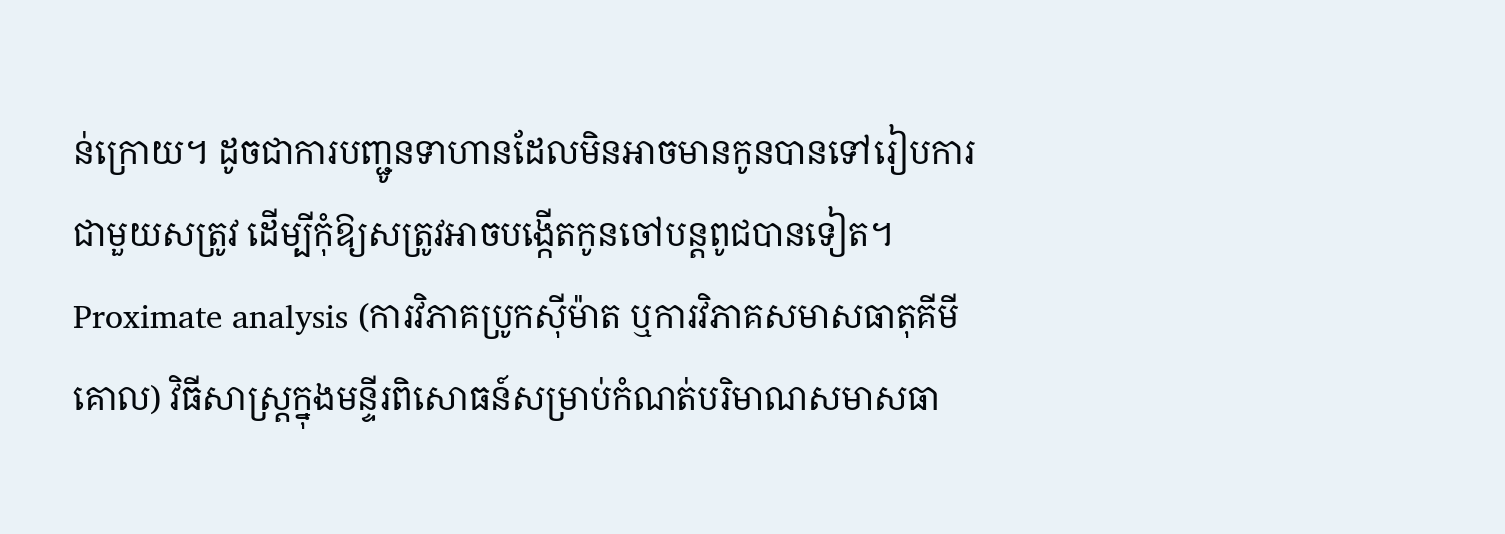ន់ក្រោយ។ ដូចជាការបញ្ជូនទាហានដែលមិនអាចមានកូនបានទៅរៀបការជាមួយសត្រូវ ដើម្បីកុំឱ្យសត្រូវអាចបង្កើតកូនចៅបន្តពូជបានទៀត។
Proximate analysis (ការវិភាគប្រូកស៊ីម៉ាត ឬការវិភាគសមាសធាតុគីមីគោល) វិធីសាស្ត្រក្នុងមន្ទីរពិសោធន៍សម្រាប់កំណត់បរិមាណសមាសធា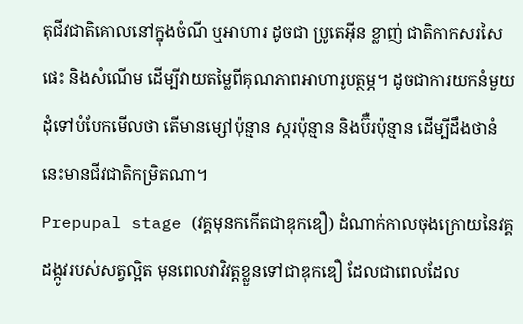តុជីវជាតិគោលនៅក្នុងចំណី ឬអាហារ ដូចជា ប្រូតេអ៊ីន ខ្លាញ់ ជាតិកាកសរសៃ ផេះ និងសំណើម ដើម្បីវាយតម្លៃពីគុណភាពអាហារូបត្ថម្ភ។ ដូចជាការយកនំមួយដុំទៅបំបែកមើលថា តើមានម្សៅប៉ុន្មាន ស្ករប៉ុន្មាន និងប៊ឺរប៉ុន្មាន ដើម្បីដឹងថានំនេះមានជីវជាតិកម្រិតណា។
Prepupal stage (វគ្គមុនកកើតជាឌុកឌឿ) ដំណាក់កាលចុងក្រោយនៃវគ្គដង្កូវរបស់សត្វល្អិត មុនពេលវាវិវត្តខ្លួនទៅជាឌុកឌឿ ដែលជាពេលដែល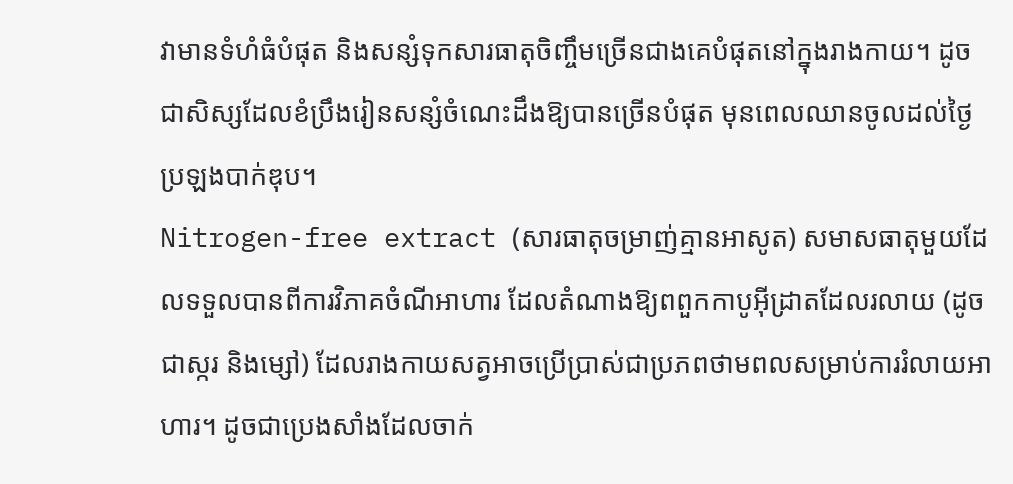វាមានទំហំធំបំផុត និងសន្សំទុកសារធាតុចិញ្ចឹមច្រើនជាងគេបំផុតនៅក្នុងរាងកាយ។ ដូចជាសិស្សដែលខំប្រឹងរៀនសន្សំចំណេះដឹងឱ្យបានច្រើនបំផុត មុនពេលឈានចូលដល់ថ្ងៃប្រឡងបាក់ឌុប។
Nitrogen-free extract (សារធាតុចម្រាញ់គ្មានអាសូត) សមាសធាតុមួយដែលទទួលបានពីការវិភាគចំណីអាហារ ដែលតំណាងឱ្យពពួកកាបូអ៊ីដ្រាតដែលរលាយ (ដូចជាស្ករ និងម្សៅ) ដែលរាងកាយសត្វអាចប្រើប្រាស់ជាប្រភពថាមពលសម្រាប់ការរំលាយអាហារ។ ដូចជាប្រេងសាំងដែលចាក់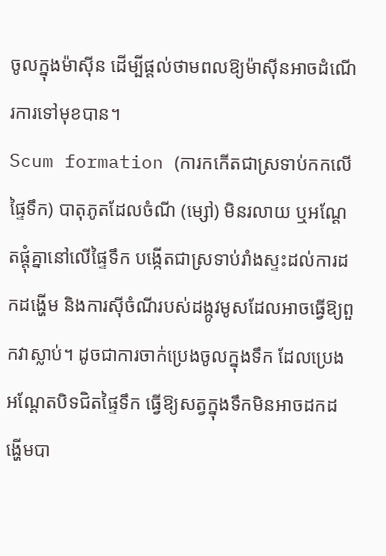ចូលក្នុងម៉ាស៊ីន ដើម្បីផ្តល់ថាមពលឱ្យម៉ាស៊ីនអាចដំណើរការទៅមុខបាន។
Scum formation (ការកកើតជាស្រទាប់កកលើផ្ទៃទឹក) បាតុភូតដែលចំណី (ម្សៅ) មិនរលាយ ឬអណ្តែតផ្តុំគ្នានៅលើផ្ទៃទឹក បង្កើតជាស្រទាប់រាំងស្ទះដល់ការដកដង្ហើម និងការស៊ីចំណីរបស់ដង្កូវមូសដែលអាចធ្វើឱ្យពួកវាស្លាប់។ ដូចជាការចាក់ប្រេងចូលក្នុងទឹក ដែលប្រេងអណ្តែតបិទជិតផ្ទៃទឹក ធ្វើឱ្យសត្វក្នុងទឹកមិនអាចដកដង្ហើមបា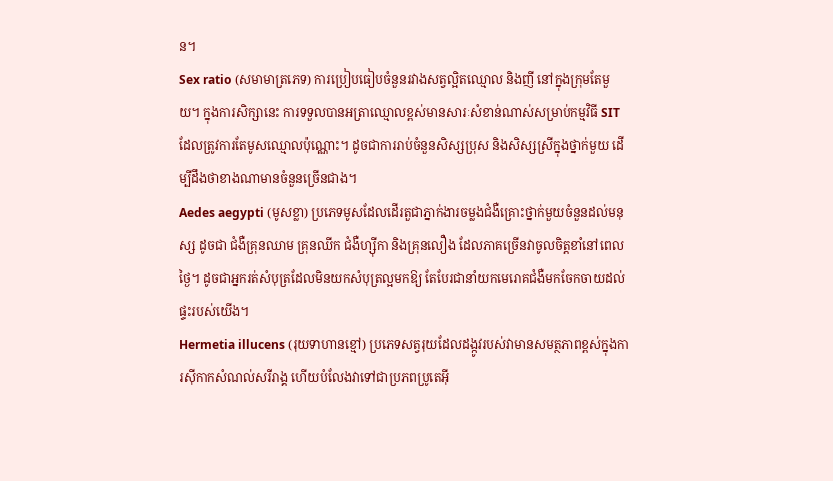ន។
Sex ratio (សមាមាត្រភេទ) ការប្រៀបធៀបចំនួនរវាងសត្វល្អិតឈ្មោល និងញី នៅក្នុងក្រុមតែមួយ។ ក្នុងការសិក្សានេះ ការទទួលបានអត្រាឈ្មោលខ្ពស់មានសារៈសំខាន់ណាស់សម្រាប់កម្មវិធី SIT ដែលត្រូវការតែមូសឈ្មោលប៉ុណ្ណោះ។ ដូចជាការរាប់ចំនួនសិស្សប្រុស និងសិស្សស្រីក្នុងថ្នាក់មួយ ដើម្បីដឹងថាខាងណាមានចំនួនច្រើនជាង។
Aedes aegypti (មូសខ្លា) ប្រភេទមូសដែលដើរតួជាភ្នាក់ងារចម្លងជំងឺគ្រោះថ្នាក់មួយចំនួនដល់មនុស្ស ដូចជា ជំងឺគ្រុនឈាម គ្រុនឈីក ជំងឺហ្ស៊ីកា និងគ្រុនលឿង ដែលភាគច្រើនវាចូលចិត្តខាំនៅពេលថ្ងៃ។ ដូចជាអ្នករត់សំបុត្រដែលមិនយកសំបុត្រល្អមកឱ្យ តែបែរជានាំយកមេរោគជំងឺមកចែកចាយដល់ផ្ទះរបស់យើង។
Hermetia illucens (រុយទាហានខ្មៅ) ប្រភេទសត្វរុយដែលដង្កូវរបស់វាមានសមត្ថភាពខ្ពស់ក្នុងការស៊ីកាកសំណល់សរីរាង្គ ហើយបំលែងវាទៅជាប្រភពប្រូតេអ៊ី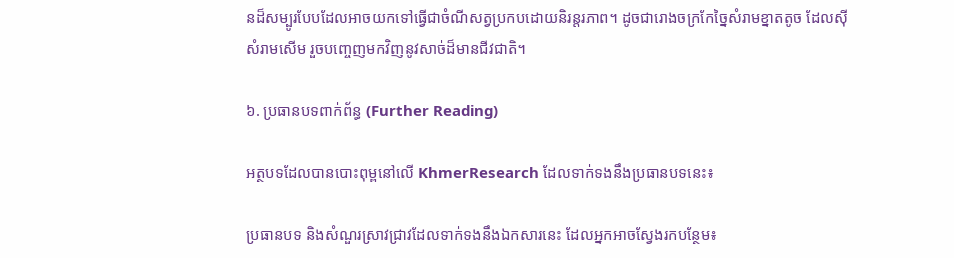នដ៏សម្បូរបែបដែលអាចយកទៅធ្វើជាចំណីសត្វប្រកបដោយនិរន្តរភាព។ ដូចជារោងចក្រកែច្នៃសំរាមខ្នាតតូច ដែលស៊ីសំរាមសើម រួចបញ្ចេញមកវិញនូវសាច់ដ៏មានជីវជាតិ។

៦. ប្រធានបទពាក់ព័ន្ធ (Further Reading)

អត្ថបទដែលបានបោះពុម្ពនៅលើ KhmerResearch ដែលទាក់ទងនឹងប្រធានបទនេះ៖

ប្រធានបទ និងសំណួរស្រាវជ្រាវដែលទាក់ទងនឹងឯកសារនេះ ដែលអ្នកអាចស្វែងរកបន្ថែម៖